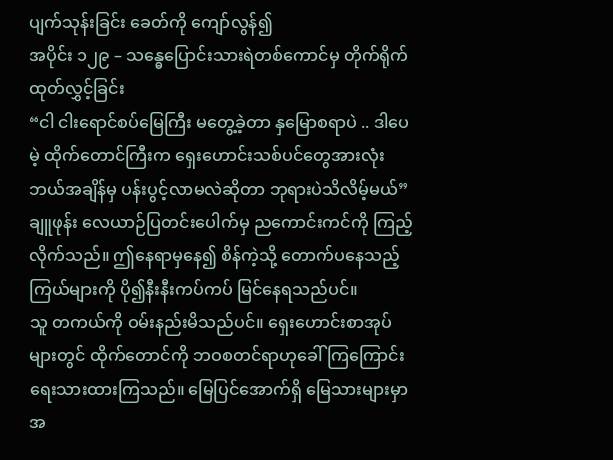ပျက်သုန်းခြင်း ခေတ်ကို ကျော်လွန်၍
အပိုင်း ၁၂၉ – သန္ဓေပြောင်းသားရဲတစ်ကောင်မှ တိုက်ရိုက်ထုတ်လွှင့်ခြင်း
“ငါ ငါးရောင်စပ်မြေကြီး မတွေ့ခဲ့တာ နှမြောစရာပဲ .. ဒါပေမဲ့ ထိုက်တောင်ကြီးက ရှေးဟောင်းသစ်ပင်တွေအားလုံး ဘယ်အချိန်မှ ပန်းပွင့်လာမလဲဆိုတာ ဘုရားပဲသိလိမ့်မယ်”
ချူဖုန်း လေယာဉ်ပြတင်းပေါက်မှ ညကောင်းကင်ကို ကြည့်လိုက်သည်။ ဤနေရာမှနေ၍ စိန်ကဲ့သို့ တောက်ပနေသည့် ကြယ်များကို ပို၍နီးနီးကပ်ကပ် မြင်နေရသည်ပင်။
သူ တကယ်ကို ဝမ်းနည်းမိသည်ပင်။ ရှေးဟောင်းစာအုပ်များတွင် ထိုက်တောင်ကို ဘဝစတင်ရာဟုခေါ်ကြကြောင်း ရေးသားထားကြသည်။ မြေပြင်အောက်ရှိ မြေသားများမှာ အ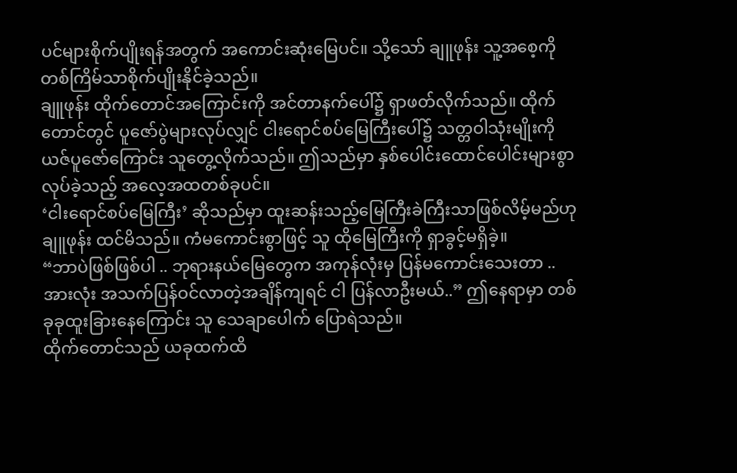ပင်များစိုက်ပျိုးရန်အတွက် အကောင်းဆုံးမြေပင်။ သို့သော် ချူဖုန်း သူ့အစေ့ကို တစ်ကြိမ်သာစိုက်ပျိုးနိုင်ခဲ့သည်။
ချူဖုန်း ထိုက်တောင်အကြောင်းကို အင်တာနက်ပေါ်၌ ရှာဖတ်လိုက်သည်။ ထိုက်တောင်တွင် ပူဇော်ပွဲများလုပ်လျှင် ငါးရောင်စပ်မြေကြီးပေါ်၌ သတ္တဝါသုံးမျိုးကို ယဇ်ပူဇော်ကြောင်း သူတွေ့လိုက်သည်။ ဤသည်မှာ နှစ်ပေါင်းထောင်ပေါင်းများစွာ လုပ်ခဲ့သည့် အလေ့အထတစ်ခုပင်။
‘ငါးရောင်စပ်မြေကြီး’ ဆိုသည်မှာ ထူးဆန်းသည့်မြေကြီးခဲကြီးသာဖြစ်လိမ့်မည်ဟု ချူဖုန်း ထင်မိသည်။ ကံမကောင်းစွာဖြင့် သူ ထိုမြေကြီးကို ရှာခွင့်မရှိခဲ့။
“ဘာပဲဖြစ်ဖြစ်ပါ .. ဘုရားနယ်မြေတွေက အကုန်လုံးမှ ပြန်မကောင်းသေးတာ .. အားလုံး အသက်ပြန်ဝင်လာတဲ့အချိန်ကျရင် ငါ ပြန်လာဦးမယ်..” ဤနေရာမှာ တစ်ခုခုထူးခြားနေကြောင်း သူ သေချာပေါက် ပြောရဲသည်။
ထိုက်တောင်သည် ယခုထက်ထိ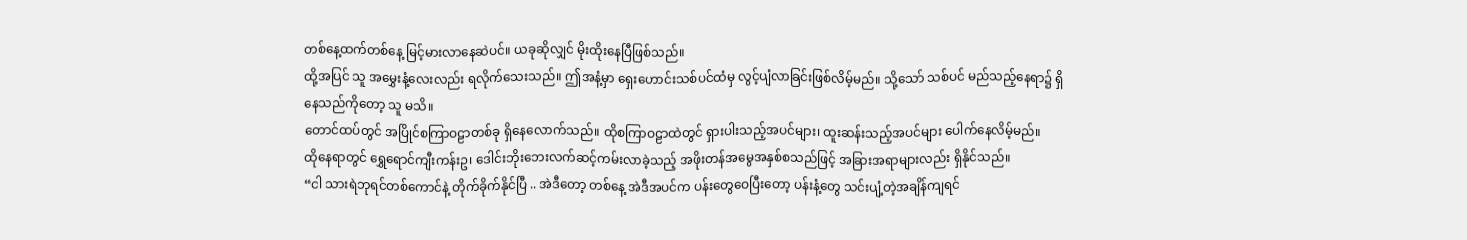တစ်နေ့ထက်တစ်နေ့ မြင့်မားလာနေဆဲပင်။ ယခုဆိုလျှင် မိုးထိုးနေပြီဖြစ်သည်။
ထို့အပြင် သူ အမွှေးနံ့လေးလည်း ရလိုက်သေးသည်။ ဤအနံ့မှာ ရှေးဟောင်းသစ်ပင်ထံမှ လွင့်ပျံလာခြင်းဖြစ်လိမ့်မည်။ သို့သော် သစ်ပင် မည်သည့်နေရာ၌ ရှိနေသည်ကိုတော့ သူ မသိ။
တောင်ထပ်တွင် အပြိုင်စကြာဝဠာတစ်ခု ရှိနေလောက်သည်။ ထိုစကြာဝဠာထဲတွင် ရှားပါးသည့်အပင်များ၊ ထူးဆန်းသည့်အပင်များ ပေါက်နေလိမ့်မည်။
ထိုနေရာတွင် ရွှေရောင်ကျီးကန်းဥ၊ ဒေါင်းဘိုးဘေးလက်ဆင့်ကမ်းလာခဲ့သည့် အဖိုးတန်အမွေအနှစ်စသည်ဖြင့် အခြားအရာများလည်း ရှိနိုင်သည်။
“ငါ သားရဲဘုရင်တစ်ကောင်နဲ့ တိုက်ခိုက်နိုင်ပြီ .. အဲဒီတော့ တစ်နေ့ အဲဒီအပင်က ပန်းတွေဝေပြီးတော့ ပန်းနံ့တွေ သင်းပျံ့တဲ့အချိန်ကျရင်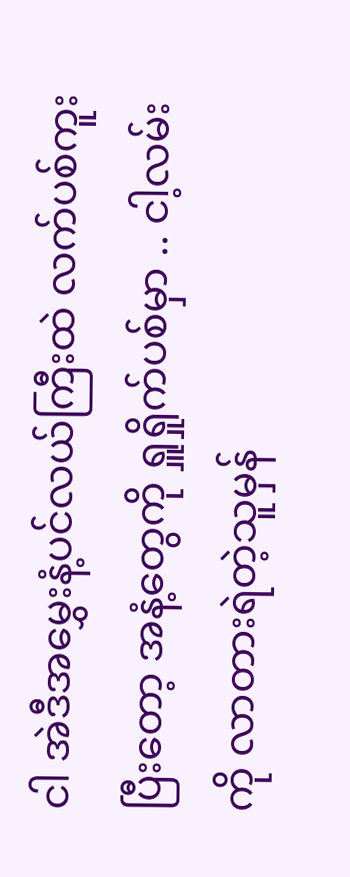ငါ အဲဒီအမွှေးနံ့ပင်လယ်ကြီးထဲ လက်ပစ်ကူးပြီးတော့ အနံ့တွေကို ရှူရှိုက်ပစ်မှာ .. ငါ့လမ်းကို လာတားရဲတဲ့သူမှန်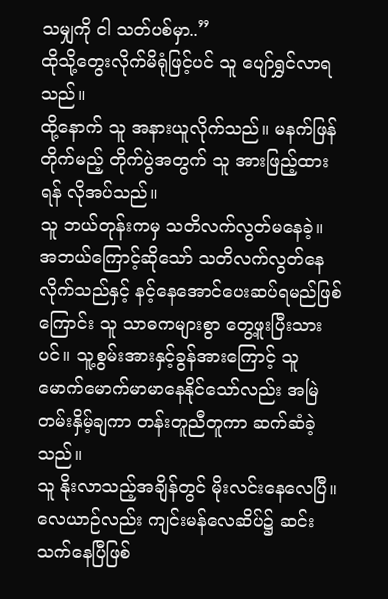သမျှကို ငါ သတ်ပစ်မှာ..”
ထိုသို့တွေးလိုက်မိရုံဖြင့်ပင် သူ ပျော်ရွှင်လာရသည်။
ထို့နောက် သူ အနားယူလိုက်သည်။ မနက်ဖြန်တိုက်မည့် တိုက်ပွဲအတွက် သူ အားဖြည့်ထားရန် လိုအပ်သည်။
သူ ဘယ်တုန်းကမှ သတိလက်လွတ်မနေခဲ့။ အဘယ်ကြောင့်ဆိုသော် သတိလက်လွတ်နေလိုက်သည်နှင့် နင့်နေအောင်ပေးဆပ်ရမည်ဖြစ်ကြောင်း သူ သာဓကများစွာ တွေ့ဖူးပြီးသားပင်။ သူ့စွမ်းအားနှင့်ခွန်အားကြောင့် သူ မောက်မောက်မာမာနေနိုင်သော်လည်း အမြဲတမ်းနှိမ့်ချကာ တန်းတူညီတူကာ ဆက်ဆံခဲ့သည်။
သူ နိုးလာသည့်အချိန်တွင် မိုးလင်းနေလေပြီ။ လေယာဉ်လည်း ကျင်းမန်လေဆိပ်၌ ဆင်းသက်နေပြီဖြစ်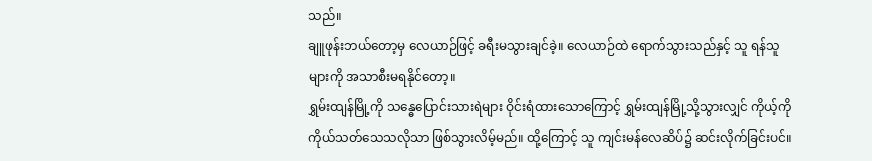သည်။
ချူဖုန်းဘယ်တော့မှ လေယာဉ်ဖြင့် ခရီးမသွားချင်ခဲ့။ လေယာဉ်ထဲ ရောက်သွားသည်နှင့် သူ ရန်သူများကို အသာစီးမရနိုင်တော့။
ရွှမ်းထျန်မြို့ကို သန္ဓေပြောင်းသားရဲများ ဝိုင်းရံထားသောကြောင့် ရွှမ်းထျန်မြို့သို့သွားလျှင် ကိုယ့်ကိုကိုယ်သတ်သေသလိုသာ ဖြစ်သွားလိမ့်မည်။ ထို့ကြောင့် သူ ကျင်းမန်လေဆိပ်၌ ဆင်းလိုက်ခြင်းပင်။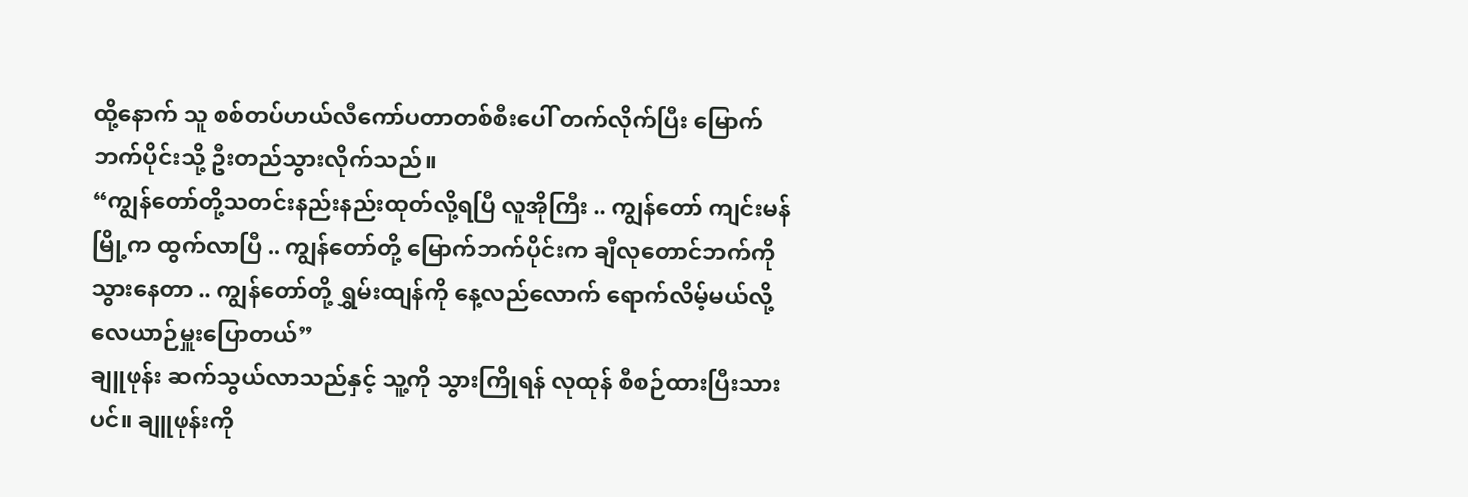ထို့နောက် သူ စစ်တပ်ဟယ်လီကော်ပတာတစ်စီးပေါ် တက်လိုက်ပြီး မြောက်ဘက်ပိုင်းသို့ ဦးတည်သွားလိုက်သည်။
“ကျွန်တော်တို့သတင်းနည်းနည်းထုတ်လို့ရပြီ လူအိုကြီး .. ကျွန်တော် ကျင်းမန်မြို့က ထွက်လာပြီ .. ကျွန်တော်တို့ မြောက်ဘက်ပိုင်းက ချီလုတောင်ဘက်ကို သွားနေတာ .. ကျွန်တော်တို့ ရွှမ်းထျန်ကို နေ့လည်လောက် ရောက်လိမ့်မယ်လို့ လေယာဉ်မှူးပြောတယ်”
ချူဖုန်း ဆက်သွယ်လာသည်နှင့် သူ့ကို သွားကြိုရန် လုထုန် စီစဉ်ထားပြီးသားပင်။ ချူဖုန်းကို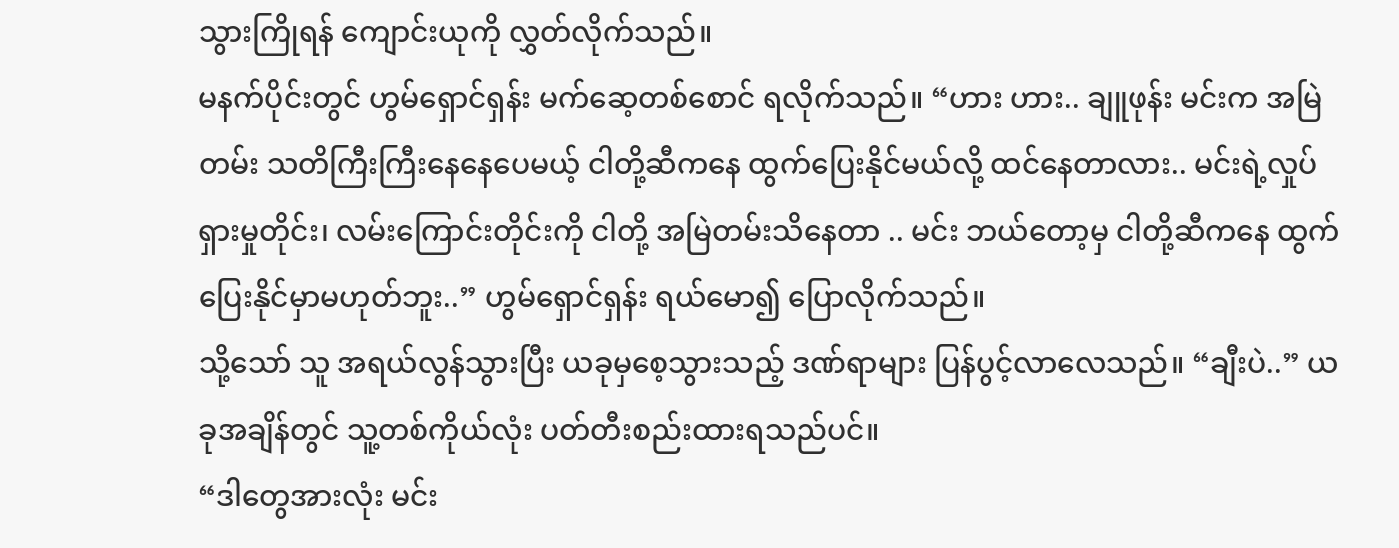သွားကြိုရန် ကျောင်းယုကို လွှတ်လိုက်သည်။
မနက်ပိုင်းတွင် ဟွမ်ရှောင်ရှန်း မက်ဆေ့တစ်စောင် ရလိုက်သည်။ “ဟား ဟား.. ချူဖုန်း မင်းက အမြဲတမ်း သတိကြီးကြီးနေနေပေမယ့် ငါတို့ဆီကနေ ထွက်ပြေးနိုင်မယ်လို့ ထင်နေတာလား.. မင်းရဲ့လှုပ်ရှားမှုတိုင်း၊ လမ်းကြောင်းတိုင်းကို ငါတို့ အမြဲတမ်းသိနေတာ .. မင်း ဘယ်တော့မှ ငါတို့ဆီကနေ ထွက်ပြေးနိုင်မှာမဟုတ်ဘူး..” ဟွမ်ရှောင်ရှန်း ရယ်မော၍ ပြောလိုက်သည်။
သို့သော် သူ အရယ်လွန်သွားပြီး ယခုမှစေ့သွားသည့် ဒဏ်ရာများ ပြန်ပွင့်လာလေသည်။ “ချီးပဲ..” ယခုအချိန်တွင် သူ့တစ်ကိုယ်လုံး ပတ်တီးစည်းထားရသည်ပင်။
“ဒါတွေအားလုံး မင်း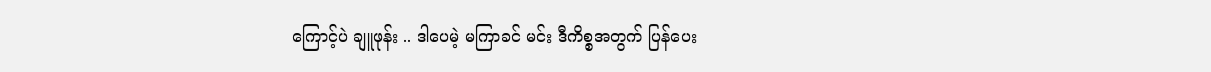ကြောင့်ပဲ ချူဖုန်း .. ဒါပေမဲ့ မကြာခင် မင်း ဒီကိစ္စအတွက် ပြန်ပေး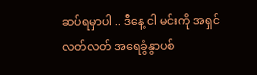ဆပ်ရမှာပါ .. ဒီနေ့ ငါ မင်းကို အရှင်လတ်လတ် အရေခွံနွာပစ်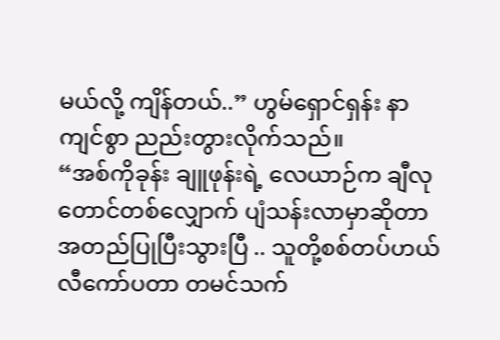မယ်လို့ ကျိန်တယ်..” ဟွမ်ရှောင်ရှန်း နာကျင်စွာ ညည်းတွားလိုက်သည်။
“အစ်ကိုခုန်း ချူဖုန်းရဲ့ လေယာဉ်က ချီလုတောင်တစ်လျှောက် ပျံသန်းလာမှာဆိုတာ အတည်ပြုပြီးသွားပြီ .. သူတို့စစ်တပ်ဟယ်လီကော်ပတာ တမင်သက်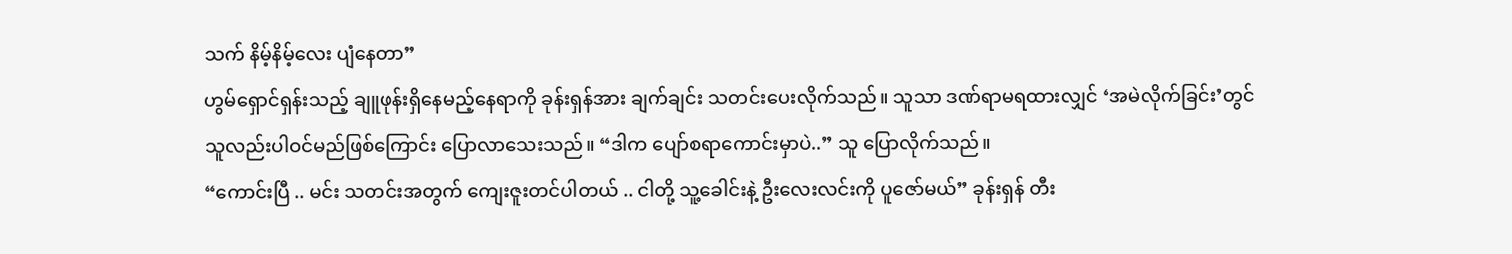သက် နိမ့်နိမ့်လေး ပျံနေတာ”
ဟွမ်ရှောင်ရှန်းသည့် ချူဖုန်းရှိနေမည့်နေရာကို ခုန်းရှန်အား ချက်ချင်း သတင်းပေးလိုက်သည်။ သူသာ ဒဏ်ရာမရထားလျှင် ‘အမဲလိုက်ခြင်း’တွင် သူလည်းပါဝင်မည်ဖြစ်ကြောင်း ပြောလာသေးသည်။ “ဒါက ပျော်စရာကောင်းမှာပဲ..” သူ ပြောလိုက်သည်။
“ကောင်းပြီ .. မင်း သတင်းအတွက် ကျေးဇူးတင်ပါတယ် .. ငါတို့ သူ့ခေါင်းနဲ့ ဦးလေးလင်းကို ပူဇော်မယ်” ခုန်းရှန် တီး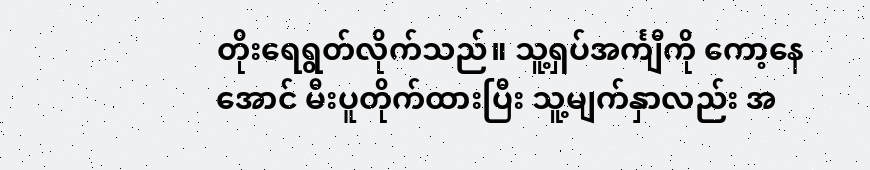တိုးရေရွတ်လိုက်သည်။ သူ့ရှပ်အင်္ကျီကို ကော့နေအောင် မီးပူတိုက်ထားပြီး သူ့မျက်နှာလည်း အ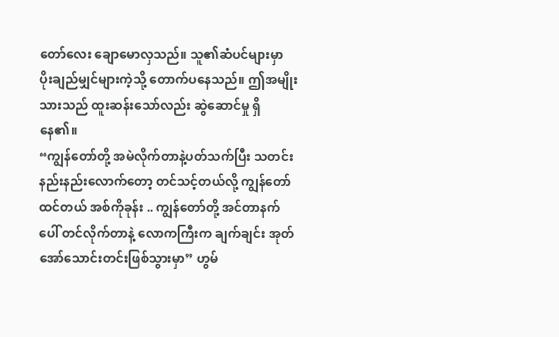တော်လေး ချောမောလှသည်။ သူ၏ဆံပင်များမှာ ပိုးချည်မျှင်များကဲ့သို့ တောက်ပနေသည်။ ဤအမျိုးသားသည် ထူးဆန်းသော်လည်း ဆွဲဆောင်မှု ရှိနေ၏။
“ကျွန်တော်တို့ အမဲလိုက်တာနဲ့ပတ်သက်ပြီး သတင်းနည်းနည်းလောက်တော့ တင်သင့်တယ်လို့ ကျွန်တော်ထင်တယ် အစ်ကိုခုန်း .. ကျွန်တော်တို့ အင်တာနက်ပေါ် တင်လိုက်တာနဲ့ လောကကြီးက ချက်ချင်း အုတ်အော်သောင်းတင်းဖြစ်သွားမှာ” ဟွမ်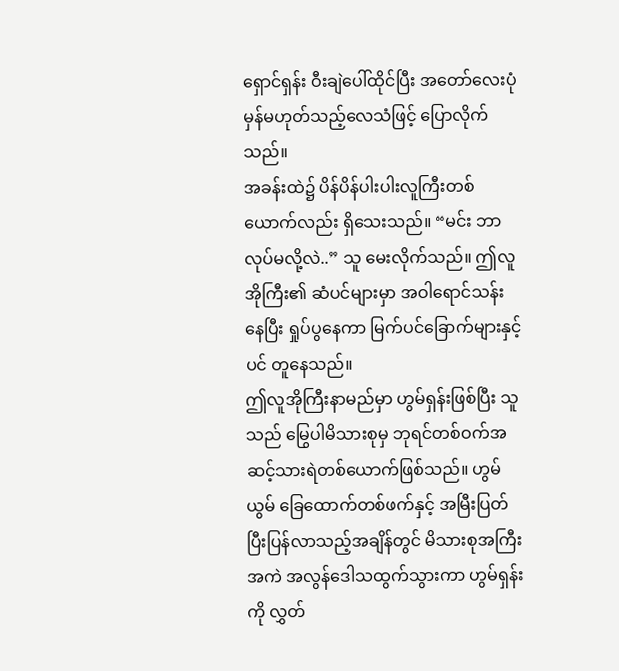ရှောင်ရှန်း ဝီးချဲပေါ်ထိုင်ပြီး အတော်လေးပုံမှန်မဟုတ်သည့်လေသံဖြင့် ပြောလိုက်သည်။
အခန်းထဲ၌ ပိန်ပိန်ပါးပါးလူကြီးတစ်ယောက်လည်း ရှိသေးသည်။ “မင်း ဘာလုပ်မလို့လဲ..” သူ မေးလိုက်သည်။ ဤလူအိုကြီး၏ ဆံပင်များမှာ အဝါရောင်သန်းနေပြီး ရှုပ်ပွနေကာ မြက်ပင်ခြောက်များနှင့်ပင် တူနေသည်။
ဤလူအိုကြီးနာမည်မှာ ဟွမ်ရှန်းဖြစ်ပြီး သူသည် မြွေပါမိသားစုမှ ဘုရင်တစ်ဝက်အဆင့်သားရဲတစ်ယောက်ဖြစ်သည်။ ဟွမ်ယွမ် ခြေထောက်တစ်ဖက်နှင့် အမြီးပြတ်ပြီးပြန်လာသည့်အချိန်တွင် မိသားစုအကြီးအကဲ အလွန်ဒေါသထွက်သွားကာ ဟွမ်ရှန်းကို လွှတ်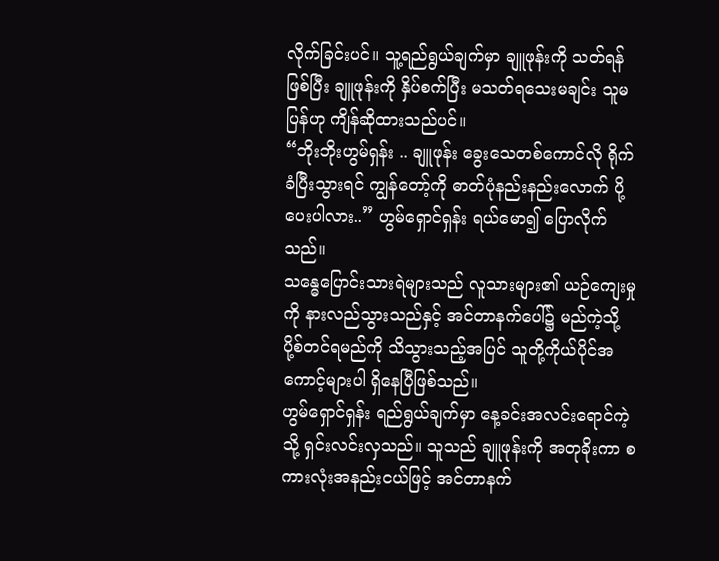လိုက်ခြင်းပင်။ သူ့ရည်ရွယ်ချက်မှာ ချူဖုန်းကို သတ်ရန်ဖြစ်ပြီး ချူဖုန်းကို နှိပ်စက်ပြီး မသတ်ရသေးမချင်း သူမပြန်ဟု ကျိန်ဆိုထားသည်ပင်။
“ဘိုးဘိုးဟွမ်ရှန်း .. ချူဖုန်း ခွေးသေတစ်ကောင်လို ရိုက်ခံပြီးသွားရင် ကျွန်တော့်ကို ဓာတ်ပုံနည်းနည်းလောက် ပို့ပေးပါလား..” ဟွမ်ရှောင်ရှန်း ရယ်မော၍ ပြောလိုက်သည်။
သန္ဓေပြောင်းသားရဲများသည် လူသားများ၏ ယဉ်ကျေးမှုကို နားလည်သွားသည်နှင့် အင်တာနက်ပေါ်၌ မည်ကဲ့သို့ပို့စ်တင်ရမည်ကို သိသွားသည့်အပြင် သူတို့ကိုယ်ပိုင်အကောင့်များပါ ရှိနေပြီဖြစ်သည်။
ဟွမ်ရှောင်ရှန်း ရည်ရွယ်ချက်မှာ နေ့ခင်းအလင်းရောင်ကဲ့သို့ ရှင်းလင်းလှသည်။ သူသည် ချူဖုန်းကို အတုခိုးကာ စကားလုံးအနည်းငယ်ဖြင့် အင်တာနက်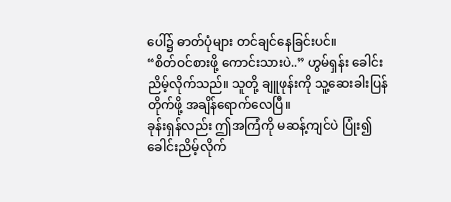ပေါ်၌ ဓာတ်ပုံများ တင်ချင်နေခြင်းပင်။
“စိတ်ဝင်စားဖို့ ကောင်းသားပဲ..” ဟွမ်ရှန်း ခေါင်းညိမ့်လိုက်သည်။ သူတို့ ချူဖုန်းကို သူ့ဆေးခါးပြန်တိုက်ဖို့ အချိန်ရောက်လေပြီ။
ခုန်းရှန်လည်း ဤအကြံကို မဆန့်ကျင်ပဲ ပြုံး၍ ခေါင်းညိမ့်လိုက်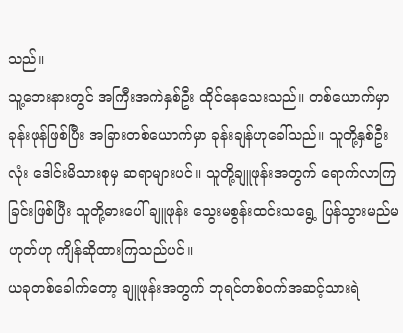သည်။
သူ့ဘေးနားတွင် အကြီးအကဲနှစ်ဦး ထိုင်နေသေးသည်။ တစ်ယောက်မှာ ခုန်းဖုန်ဖြစ်ပြီး အခြားတစ်ယောက်မှာ ခုန်းချန်ဟုခေါ်သည်။ သူတို့နှစ်ဦးလုံး ဒေါင်းမိသားစုမှ ဆရာများပင်။ သူတို့ချူဖုန်းအတွက် ရောက်လာကြခြင်းဖြစ်ပြီး သူတို့ဓားပေါ် ချူဖုန်း သွေးမစွန်းထင်းသရွေ့ ပြန်သွားမည်မဟုတ်ဟု ကျိန်ဆိုထားကြသည်ပင်။
ယခုတစ်ခေါက်တော့ ချူဖုန်းအတွက် ဘုရင်တစ်ဝက်အဆင့်သားရဲ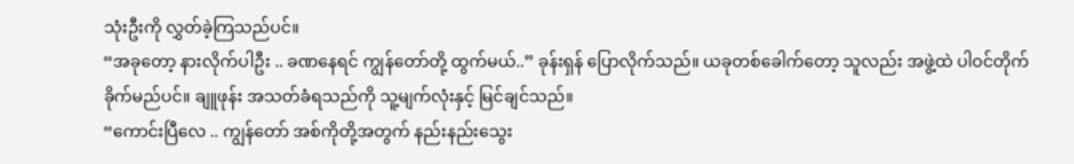သုံးဦးကို လွှတ်ခဲ့ကြသည်ပင်။
“အခုတော့ နားလိုက်ပါဦး .. ခဏနေရင် ကျွန်တော်တို့ ထွက်မယ်..” ခုန်းရှန် ပြောလိုက်သည်။ ယခုတစ်ခေါက်တော့ သူလည်း အဖွဲ့ထဲ ပါဝင်တိုက်ခိုက်မည်ပင်။ ချူဖုန်း အသတ်ခံရသည်ကို သူ့မျက်လုံးနှင့် မြင်ချင်သည်။
“ကောင်းပြီလေ .. ကျွန်တော် အစ်ကိုတို့အတွက် နည်းနည်းသွေး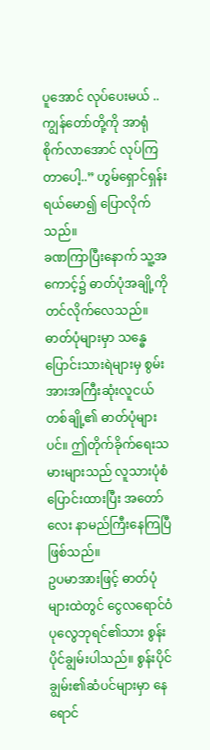ပူအောင် လုပ်ပေးမယ် .. ကျွန်တော်တို့ကို အာရုံစိုက်လာအောင် လုပ်ကြတာပေါ့..” ဟွမ်ရှောင်ရှန်း ရယ်မော၍ ပြောလိုက်သည်။
ခဏကြာပြီးနောက် သူ့အကောင့်၌ ဓာတ်ပုံအချို့ကို တင်လိုက်လေသည်။ ဓာတ်ပုံများမှာ သန္ဓေပြောင်းသားရဲများမှ စွမ်းအားအကြီးဆုံးလူငယ်တစ်ချို့၏ ဓာတ်ပုံများပင်။ ဤတိုက်ခိုက်ရေးသမားများသည် လူသားပုံစံပြောင်းထားပြီး အတော်လေး နာမည်ကြီးနေကြပြီဖြစ်သည်။
ဥပမာအားဖြင့် ဓာတ်ပုံများထဲတွင် ငွေလရောင်ဝံပုလွေဘုရင်၏သား စွန်းပိုင်ချွမ်းပါသည်။ စွန်းပိုင်ချွမ်း၏ဆံပင်များမှာ နေရောင်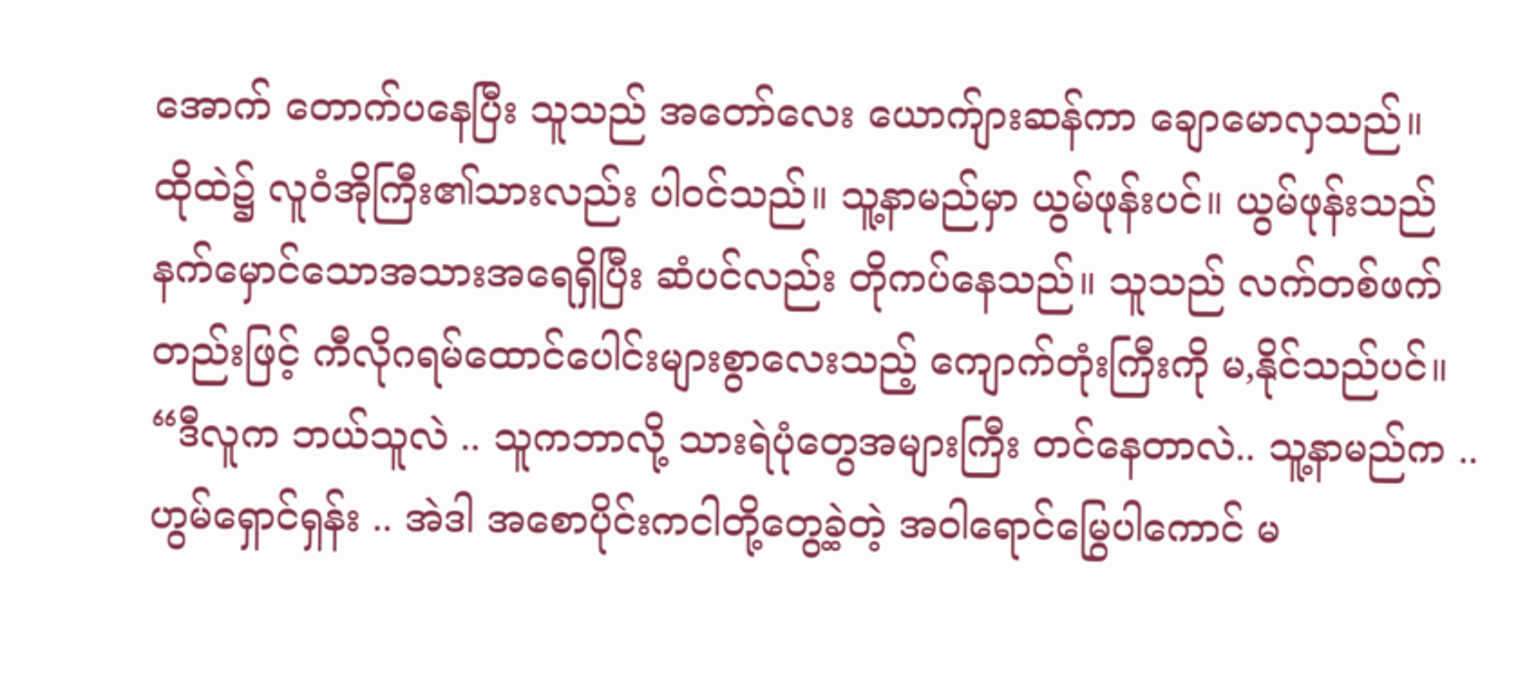အောက် တောက်ပနေပြီး သူသည် အတော်လေး ယောက်ျားဆန်ကာ ချောမောလှသည်။
ထိုထဲ၌ လူဝံအိုကြီး၏သားလည်း ပါဝင်သည်။ သူ့နာမည်မှာ ယွမ်ဖုန်းပင်။ ယွမ်ဖုန်းသည် နက်မှောင်သောအသားအရေရှိပြီး ဆံပင်လည်း တိုကပ်နေသည်။ သူသည် လက်တစ်ဖက်တည်းဖြင့် ကီလိုဂရမ်ထောင်ပေါင်းများစွာလေးသည့် ကျောက်တုံးကြီးကို မ,နိုင်သည်ပင်။
“ဒီလူက ဘယ်သူလဲ .. သူကဘာလို့ သားရဲပုံတွေအများကြီး တင်နေတာလဲ.. သူ့နာမည်က .. ဟွမ်ရှောင်ရှန်း .. အဲဒါ အစောပိုင်းကငါတို့တွေ့ခဲ့တဲ့ အဝါရောင်မြွေပါကောင် မ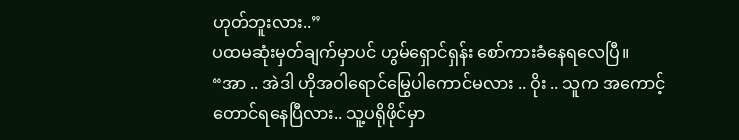ဟုတ်ဘူးလား..”
ပထမဆုံးမှတ်ချက်မှာပင် ဟွမ်ရှောင်ရှန်း စော်ကားခံနေရလေပြီ။
“အာ .. အဲဒါ ဟိုအဝါရောင်မြွေပါကောင်မလား .. ဝိုး .. သူက အကောင့်တောင်ရနေပြီလား.. သူ့ပရိုဖိုင်မှာ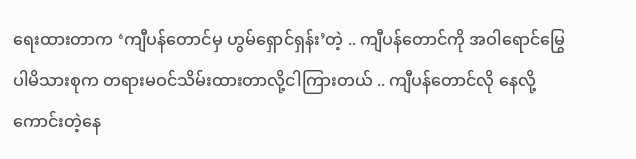ရေးထားတာက ‘ကျီပန်တောင်မှ ဟွမ်ရှောင်ရှန်း’တဲ့ .. ကျီပန်တောင်ကို အဝါရောင်မြွေပါမိသားစုက တရားမဝင်သိမ်းထားတာလို့ငါကြားတယ် .. ကျီပန်တောင်လို နေလို့ကောင်းတဲ့နေ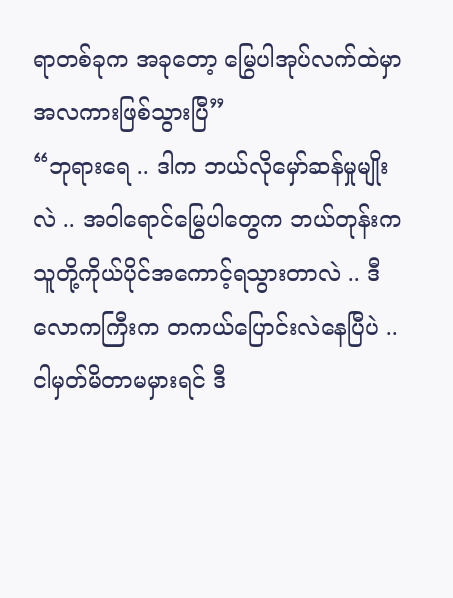ရာတစ်ခုက အခုတော့ မြွေပါအုပ်လက်ထဲမှာ အလကားဖြစ်သွားပြီ”
“ဘုရားရေ .. ဒါက ဘယ်လိုမှော်ဆန်မှုမျိုးလဲ .. အဝါရောင်မြွေပါတွေက ဘယ်တုန်းက သူတို့ကိုယ်ပိုင်အကောင့်ရသွားတာလဲ .. ဒီလောကကြီးက တကယ်ပြောင်းလဲနေပြီပဲ .. ငါမှတ်မိတာမမှားရင် ဒီ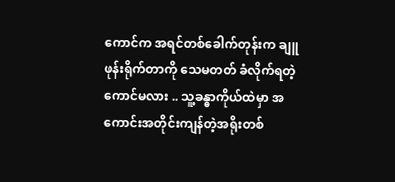ကောင်က အရင်တစ်ခေါက်တုန်းက ချူဖုန်းရိုက်တာကို သေမတတ် ခံလိုက်ရတဲ့ကောင်မလား .. သူ့ခန္ဓာကိုယ်ထဲမှာ အကောင်းအတိုင်းကျန်တဲ့အရိုးတစ်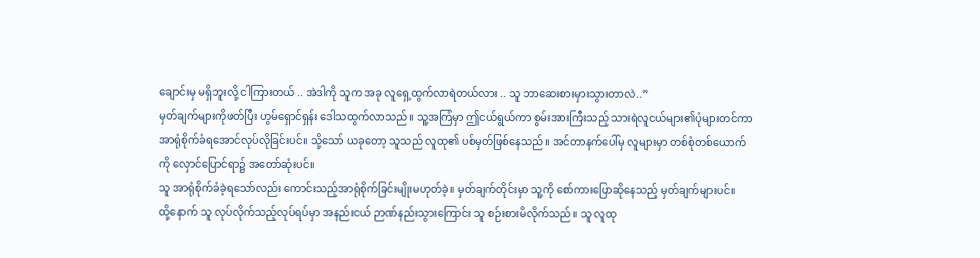ချောင်းမှ မရှိဘူးလို့ ငါကြားတယ် .. အဲဒါကို သူက အခု လူရှေ့ထွက်လာရဲတယ်လား .. သူ ဘာဆေးစားမှားသွားတာလဲ..”
မှတ်ချက်များကိုဖတ်ပြီး ဟွမ်ရှောင်ရှန်း ဒေါသထွက်လာသည်။ သူ့အကြံမှာ ဤငယ်ရွယ်ကာ စွမ်းအားကြီးသည့် သားရဲလူငယ်များ၏ပုံများတင်ကာ အာရုံစိုက်ခံရအောင်လုပ်လိုခြင်းပင်။ သို့သော် ယခုတော့ သူသည် လူထု၏ ပစ်မှတ်ဖြစ်နေသည်။ အင်တာနက်ပေါ်မှ လူများမှာ တစ်စုံတစ်ယောက်ကို လှောင်ပြောင်ရာ၌ အတော်ဆုံးပင်။
သူ အာရုံစိုက်ခံခဲ့ရသော်လည်း ကောင်းသည့်အာရုံစိုက်ခြင်းမျိုးမဟုတ်ခဲ့။ မှတ်ချက်တိုင်းမှာ သူ့ကို စော်ကားပြောဆိုနေသည့် မှတ်ချက်များပင်။
ထို့နောက် သူ လုပ်လိုက်သည့်လုပ်ရပ်မှာ အနည်းငယ် ဉာဏ်နည်းသွားကြောင်း သူ စဉ်းစားမိလိုက်သည်။ သူ လူထု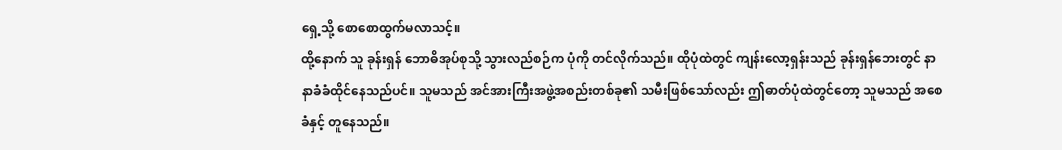ရှေ့သို့ စောစောထွက်မလာသင့်။
ထို့နောက် သူ ခုန်းရှန် ဘောဓိအုပ်စုသို့ သွားလည်စဉ်က ပုံကို တင်လိုက်သည်။ ထိုပုံထဲတွင် ကျန်းလော့ရှန်းသည် ခုန်းရှန်ဘေးတွင် နာနာခံခံထိုင်နေသည်ပင်။ သူမသည် အင်အားကြီးအဖွဲ့အစည်းတစ်ခု၏ သမီးဖြစ်သော်လည်း ဤဓာတ်ပုံထဲတွင်တော့ သူမသည် အစေခံနှင့် တူနေသည်။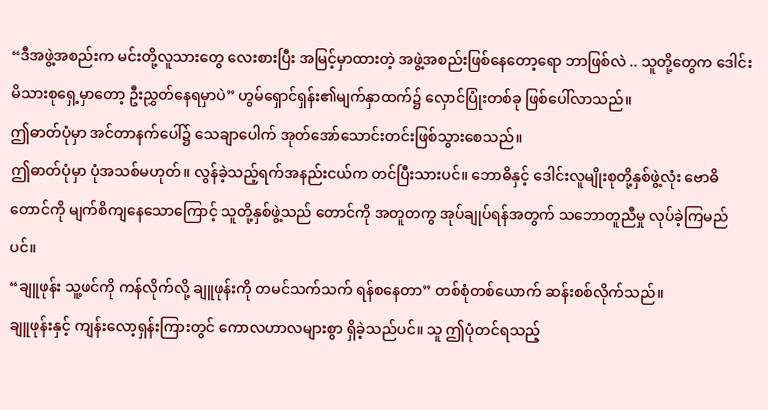“ဒီအဖွဲ့အစည်းက မင်းတို့လူသားတွေ လေးစားပြီး အမြင့်မှာထားတဲ့ အဖွဲ့အစည်းဖြစ်နေတော့ရော ဘာဖြစ်လဲ .. သူတို့တွေက ဒေါင်းမိသားစုရှေ့မှာတော့ ဦးညွှတ်နေရမှာပဲ” ဟွမ်ရှောင်ရှန်း၏မျက်နှာထက်၌ လှောင်ပြုံးတစ်ခု ဖြစ်ပေါ်လာသည်။
ဤဓာတ်ပုံမှာ အင်တာနက်ပေါ်၌ သေချာပေါက် အုတ်အော်သောင်းတင်းဖြစ်သွားစေသည်။
ဤဓာတ်ပုံမှာ ပုံအသစ်မဟုတ်။ လွန်ခဲ့သည့်ရက်အနည်းငယ်က တင်ပြီးသားပင်။ ဘောဓိနှင့် ဒေါင်းလူမျိုးစုတို့နှစ်ဖွဲ့လုံး ဗောဓိတောင်ကို မျက်စိကျနေသောကြောင့် သူတို့နှစ်ဖွဲ့သည် တောင်ကို အတူတကွ အုပ်ချုပ်ရန်အတွက် သဘောတူညီမှု လုပ်ခဲ့ကြမည်ပင်။
“ချူဖုန်း သူ့ဖင်ကို ကန်လိုက်လို့ ချူဖုန်းကို တမင်သက်သက် ရန်စနေတာ” တစ်စုံတစ်ယောက် ဆန်းစစ်လိုက်သည်။
ချူဖုန်းနှင့် ကျန်းလော့ရှန်းကြားတွင် ကောလဟာလများစွာ ရှိခဲ့သည်ပင်။ သူ ဤပုံတင်ရသည့်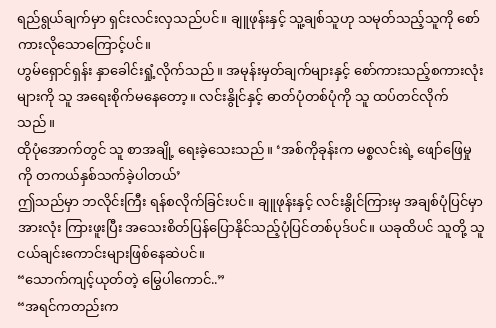ရည်ရွယ်ချက်မှာ ရှင်းလင်းလှသည်ပင်။ ချူဖုန်းနှင့် သူ့ချစ်သူဟု သမုတ်သည့်သူကို စော်ကားလိုသောကြောင့်ပင်။
ဟွမ်ရှောင်ရှန်း နှာခေါင်းရှုံ့လိုက်သည်။ အမုန်းမှတ်ချက်များနှင့် စော်ကားသည့်စကားလုံးများကို သူ အရေးစိုက်မနေတော့။ လင်းနွိုင်နှင့် ဓာတ်ပုံတစ်ပုံကို သူ ထပ်တင်လိုက်သည်။
ထိုပုံအောက်တွင် သူ စာအချို့ ရေးခဲ့သေးသည်။ ‘အစ်ကိုခုန်းက မစ္စလင်းရဲ့ ဖျော်ဖြေမှုကို တကယ်နှစ်သက်ခဲ့ပါတယ်’
ဤသည်မှာ ဘလိုင်းကြီး ရန်စလိုက်ခြင်းပင်။ ချူဖုန်းနှင့် လင်းနွိုင်ကြားမှ အချစ်ပုံပြင်မှာ အားလုံး ကြားဖူးပြီး အသေးစိတ်ပြန်ပြောနိုင်သည့်ပုံပြင်တစ်ပုဒ်ပင်။ ယခုထိပင် သူတို့ သူငယ်ချင်းကောင်းများဖြစ်နေဆဲပင်။
“သောက်ကျင့်ယုတ်တဲ့ မြွေပါကောင်..”
“အရင်ကတည်းက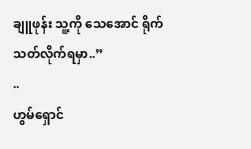ချူဖုန်း သူ့ကို သေအောင် ရိုက်သတ်လိုက်ရမှာ..”
..
ဟွမ်ရှောင်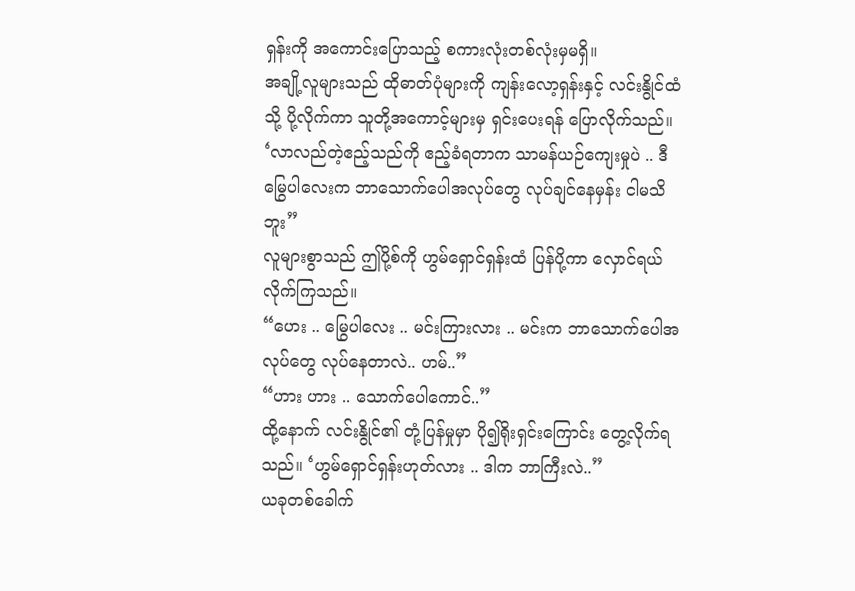ရှန်းကို အကောင်းပြောသည့် စကားလုံးတစ်လုံးမှမရှိ။
အချို့လူများသည် ထိုဓာတ်ပုံများကို ကျန်းလော့ရှန်းနှင့် လင်းနွိုင်ထံသို့ ပို့လိုက်ကာ သူတို့အကောင့်များမှ ရှင်းပေးရန် ပြောလိုက်သည်။
‘လာလည်တဲ့ဧည့်သည်ကို ဧည့်ခံရတာက သာမန်ယဉ်ကျေးမှုပဲ .. ဒီမြွေပါလေးက ဘာသောက်ပေါအလုပ်တွေ လုပ်ချင်နေမှန်း ငါမသိဘူး”
လူများစွာသည် ဤပို့စ်ကို ဟွမ်ရှောင်ရှန်းထံ ပြန်ပို့ကာ လှောင်ရယ်လိုက်ကြသည်။
“ဟေး .. မြွေပါလေး .. မင်းကြားလား .. မင်းက ဘာသောက်ပေါအလုပ်တွေ လုပ်နေတာလဲ.. ဟမ်..”
“ဟား ဟား .. သောက်ပေါကောင်..”
ထို့နောက် လင်းနွိုင်၏ တုံ့ပြန်မှုမှာ ပို၍ရိုးရှင်းကြောင်း တွေ့လိုက်ရသည်။ ‘ဟွမ်ရှောင်ရှန်းဟုတ်လား .. ဒါက ဘာကြီးလဲ..”
ယခုတစ်ခေါက်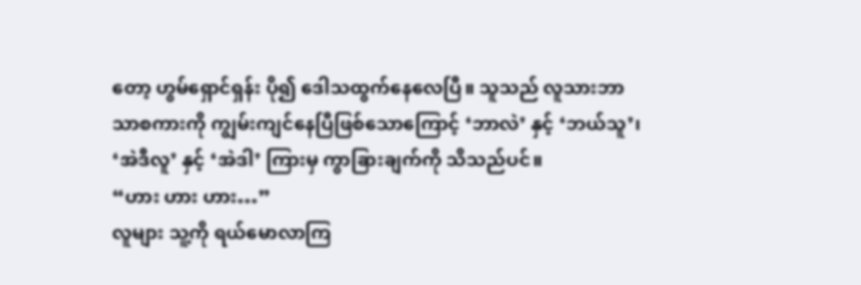တော့ ဟွမ်ရှောင်ရှန်း ပို၍ ဒေါသထွက်နေလေပြီ။ သူသည် လူသားဘာသာစကားကို ကျွမ်းကျင်နေပြီဖြစ်သောကြောင့် ‘ဘာလဲ’ နှင့် ‘ဘယ်သူ’၊ ‘အဲဒီလူ’ နှင့် ‘အဲဒါ’ ကြားမှ ကွာခြားချက်ကို သိသည်ပင်။
“ဟား ဟား ဟား…”
လူများ သူ့ကို ရယ်မောလာကြ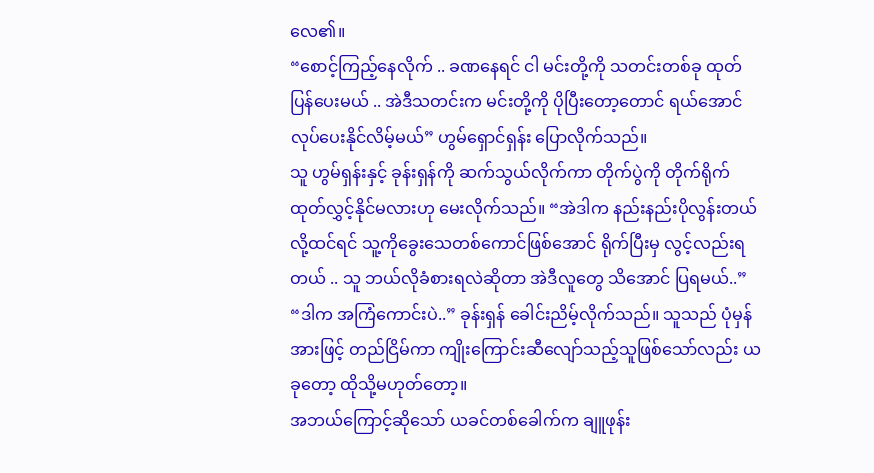လေ၏။
“စောင့်ကြည့်နေလိုက် .. ခဏနေရင် ငါ မင်းတို့ကို သတင်းတစ်ခု ထုတ်ပြန်ပေးမယ် .. အဲဒီသတင်းက မင်းတို့ကို ပိုပြီးတော့တောင် ရယ်အောင်လုပ်ပေးနိုင်လိမ့်မယ်” ဟွမ်ရှောင်ရှန်း ပြောလိုက်သည်။
သူ ဟွမ်ရှန်းနှင့် ခုန်းရှန်ကို ဆက်သွယ်လိုက်ကာ တိုက်ပွဲကို တိုက်ရိုက်ထုတ်လွှင့်နိုင်မလားဟု မေးလိုက်သည်။ “အဲဒါက နည်းနည်းပိုလွန်းတယ်လို့ထင်ရင် သူ့ကိုခွေးသေတစ်ကောင်ဖြစ်အောင် ရိုက်ပြီးမှ လွင့်လည်းရတယ် .. သူ ဘယ်လိုခံစားရလဲဆိုတာ အဲဒီလူတွေ သိအောင် ပြရမယ်..”
“ဒါက အကြံကောင်းပဲ..” ခုန်းရှန် ခေါင်းညိမ့်လိုက်သည်။ သူသည် ပုံမှန်အားဖြင့် တည်ငြိမ်ကာ ကျိုးကြောင်းဆီလျော်သည့်သူဖြစ်သော်လည်း ယခုတော့ ထိုသို့မဟုတ်တော့။
အဘယ်ကြောင့်ဆိုသော် ယခင်တစ်ခေါက်က ချူဖုန်း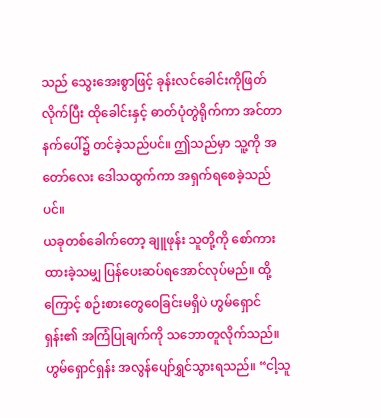သည် သွေးအေးစွာဖြင့် ခုန်းလင်ခေါင်းကိုဖြတ်လိုက်ပြီး ထိုခေါင်းနှင့် ဓာတ်ပုံတွဲရိုက်ကာ အင်တာနက်ပေါ်၌ တင်ခဲ့သည်ပင်။ ဤသည်မှာ သူ့ကို အတော်လေး ဒေါသထွက်ကာ အရှက်ရစေခဲ့သည်ပင်။
ယခုတစ်ခေါက်တော့ ချူဖုန်း သူတို့ကို စော်ကားထားခဲ့သမျှ ပြန်ပေးဆပ်ရအောင်လုပ်မည်။ ထို့ကြောင့် စဉ်းစားတွေဝေခြင်းမရှိပဲ ဟွမ်ရှောင်ရှန်း၏ အကြံပြုချက်ကို သဘောတူလိုက်သည်။
ဟွမ်ရှောင်ရှန်း အလွန်ပျော်ရွှင်သွားရသည်။ “ငါ့သူ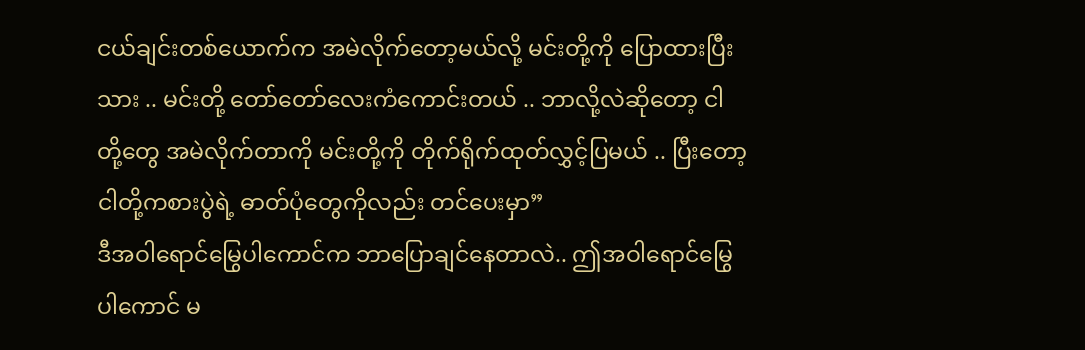ငယ်ချင်းတစ်ယောက်က အမဲလိုက်တော့မယ်လို့ မင်းတို့ကို ပြောထားပြီးသား .. မင်းတို့ တော်တော်လေးကံကောင်းတယ် .. ဘာလို့လဲဆိုတော့ ငါတို့တွေ အမဲလိုက်တာကို မင်းတို့ကို တိုက်ရိုက်ထုတ်လွှင့်ပြမယ် .. ပြီးတော့ ငါတို့ကစားပွဲရဲ့ ဓာတ်ပုံတွေကိုလည်း တင်ပေးမှာ”
ဒီအဝါရောင်မြွေပါကောင်က ဘာပြောချင်နေတာလဲ.. ဤအဝါရောင်မြွေပါကောင် မ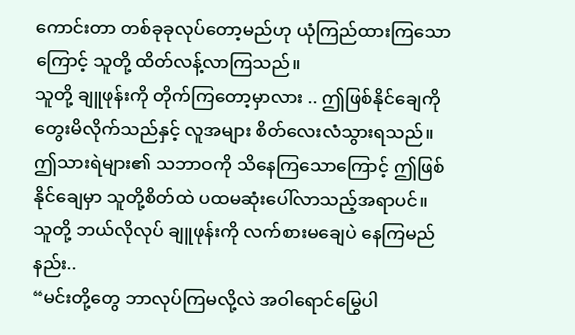ကောင်းတာ တစ်ခုခုလုပ်တော့မည်ဟု ယုံကြည်ထားကြသောကြောင့် သူတို့ ထိတ်လန့်လာကြသည်။
သူတို့ ချူဖုန်းကို တိုက်ကြတော့မှာလား .. ဤဖြစ်နိုင်ချေကို တွေးမိလိုက်သည်နှင့် လူအများ စိတ်လေးလံသွားရသည်။ ဤသားရဲများ၏ သဘာဝကို သိနေကြသောကြောင့် ဤဖြစ်နိုင်ချေမှာ သူတို့စိတ်ထဲ ပထမဆုံးပေါ်လာသည့်အရာပင်။ သူတို့ ဘယ်လိုလုပ် ချူဖုန်းကို လက်စားမချေပဲ နေကြမည်နည်း..
“မင်းတို့တွေ ဘာလုပ်ကြမလို့လဲ အဝါရောင်မြွေပါ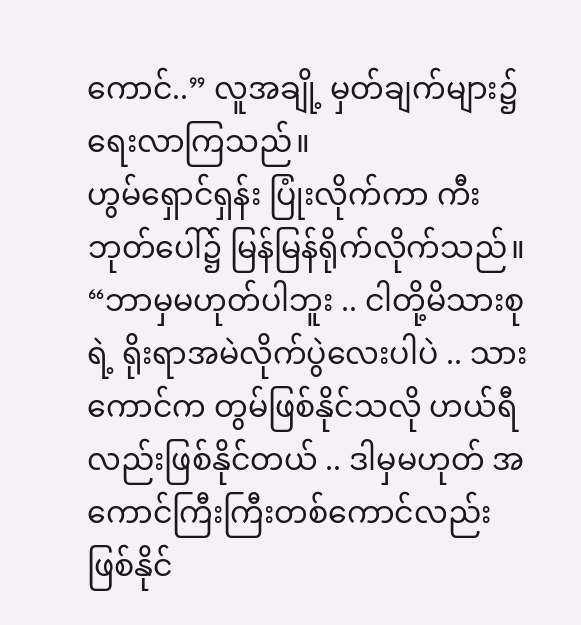ကောင်..” လူအချို့ မှတ်ချက်များ၌ ရေးလာကြသည်။
ဟွမ်ရှောင်ရှန်း ပြုံးလိုက်ကာ ကီးဘုတ်ပေါ်၌ မြန်မြန်ရိုက်လိုက်သည်။ “ဘာမှမဟုတ်ပါဘူး .. ငါတို့မိသားစုရဲ့ ရိုးရာအမဲလိုက်ပွဲလေးပါပဲ .. သားကောင်က တွမ်ဖြစ်နိုင်သလို ဟယ်ရီလည်းဖြစ်နိုင်တယ် .. ဒါမှမဟုတ် အကောင်ကြီးကြီးတစ်ကောင်လည်းဖြစ်နိုင်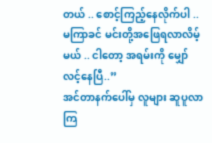တယ် .. စောင့်ကြည့်နေလိုက်ပါ .. မကြာခင် မင်းတို့အဖြေရလာလိမ့်မယ် .. ငါတော့ အရမ်းကို မျှော်လင့်နေပြီ..”
အင်တာနက်ပေါ်မှ လူများ ဆူပူလာကြ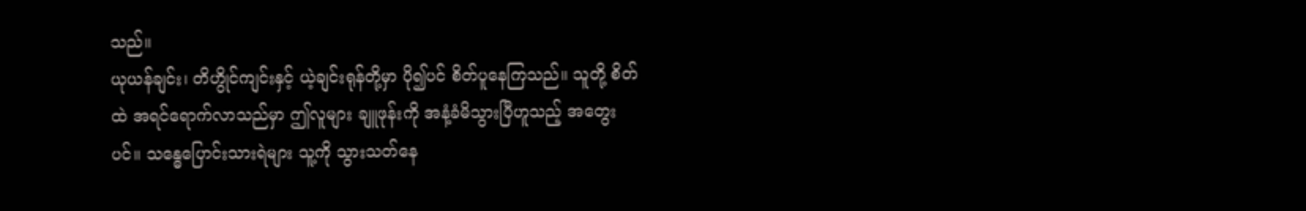သည်။
ယုယန်ချင်း၊ တိဟွိုင်ကျင်းနှင့် ယဲ့ချင်းရုန်တို့မှာ ပို၍ပင် စိတ်ပူနေကြသည်။ သူတို့ စိတ်ထဲ အရင်ရောက်လာသည်မှာ ဤလူများ ချူဖုန်းကို အနံ့ခံမိသွားပြီဟူသည့် အတွေးပင်။ သန္ဓေပြောင်းသားရဲများ သူ့ကို သွားသတ်နေ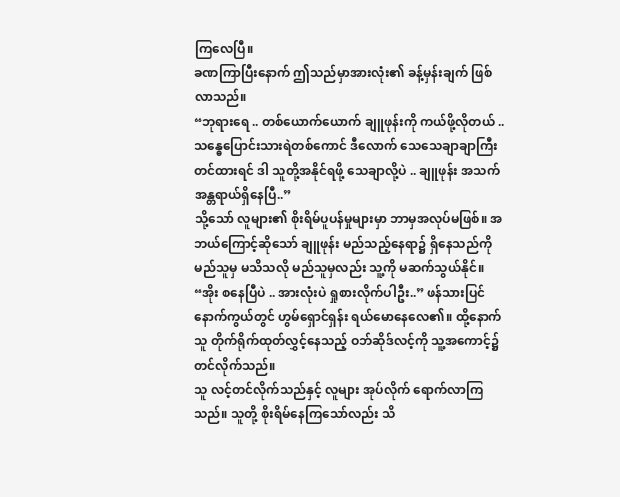ကြလေပြီ။
ခဏကြာပြီးနောက် ဤသည်မှာအားလုံး၏ ခန့်မှန်းချက် ဖြစ်လာသည်။
“ဘုရားရေ .. တစ်ယောက်ယောက် ချူဖုန်းကို ကယ်ဖို့လိုတယ် .. သန္ဓေပြောင်းသားရဲတစ်ကောင် ဒီလောက် သေသေချာချာကြီးတင်ထားရင် ဒါ သူတို့အနိုင်ရဖို့ သေချာလို့ပဲ .. ချူဖုန်း အသက်အန္တရာယ်ရှိနေပြီ..”
သို့သော် လူများ၏ စိုးရိမ်ပူပန်မှုများမှာ ဘာမှအလုပ်မဖြစ်။ အဘယ်ကြောင့်ဆိုသော် ချူဖုန်း မည်သည့်နေရာ၌ ရှိနေသည်ကို မည်သူမှ မသိသလို မည်သူမှလည်း သူ့ကို မဆက်သွယ်နိုင်။
“အိုး စနေပြီပဲ .. အားလုံးပဲ ရှုစားလိုက်ပါဦး..” ဖန်သားပြင်နောက်ကွယ်တွင် ဟွမ်ရှောင်ရှန်း ရယ်မောနေလေ၏။ ထို့နောက် သူ တိုက်ရိုက်ထုတ်လွှင့်နေသည့် ဝဘ်ဆိုဒ်လင့်ကို သူ့အကောင့်၌ တင်လိုက်သည်။
သူ လင့်တင်လိုက်သည်နှင့် လူများ အုပ်လိုက် ရောက်လာကြသည်။ သူတို့ စိုးရိမ်နေကြသော်လည်း သိ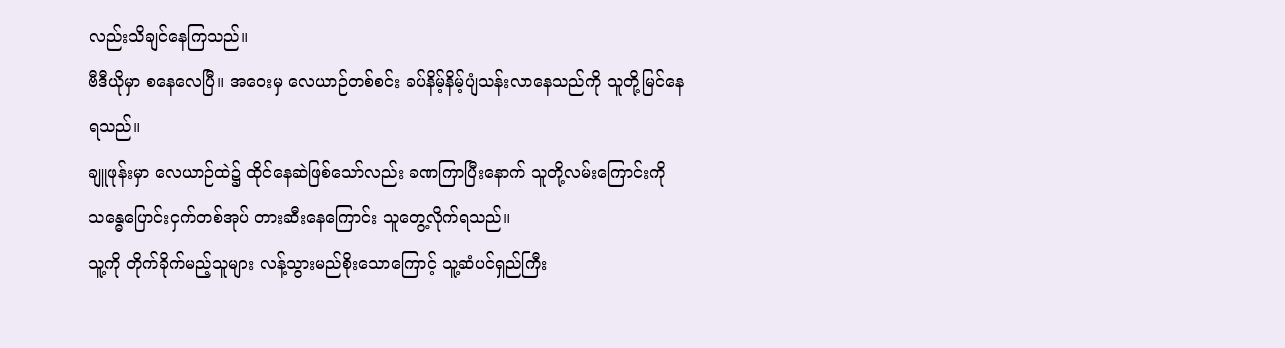လည်းသိချင်နေကြသည်။
ဗီဒီယိုမှာ စနေလေပြီ။ အဝေးမှ လေယာဉ်တစ်စင်း ခပ်နိမ့်နိမ့်ပျံသန်းလာနေသည်ကို သူတို့မြင်နေရသည်။
ချူဖုန်းမှာ လေယာဉ်ထဲ၌ ထိုင်နေဆဲဖြစ်သော်လည်း ခဏကြာပြီးနောက် သူတို့လမ်းကြောင်းကို သန္ဓေပြောင်းငှက်တစ်အုပ် တားဆီးနေကြောင်း သူတွေ့လိုက်ရသည်။
သူ့ကို တိုက်ခိုက်မည့်သူများ လန့်သွားမည်စိုးသောကြောင့် သူ့ဆံပင်ရှည်ကြီး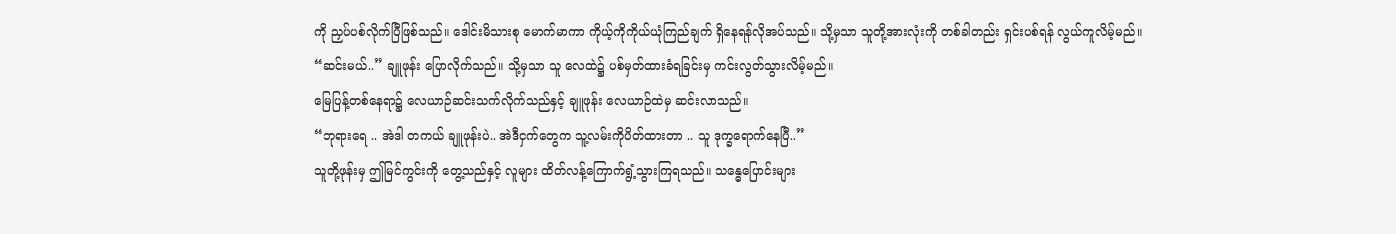ကို ညှပ်ပစ်လိုက်ပြီဖြစ်သည်။ ဒေါင်းမိသားစု မောက်မာကာ ကိုယ့်ကိုကိုယ်ယုံကြည်ချက် ရှိနေရန်လိုအပ်သည်။ သို့မှသာ သူတို့အားလုံးကို တစ်ခါတည်း ရှင်းပစ်ရန် လွယ်ကူလိမ့်မည်။
“ဆင်းမယ်..” ချူဖုန်း ပြောလိုက်သည်။ သို့မှသာ သူ လေထဲ၌ ပစ်မှတ်ထားခံရခြင်းမှ ကင်းလွတ်သွားလိမ့်မည်။
မြေပြန့်တစ်နေရာ၌ လေယာဉ်ဆင်းသက်လိုက်သည်နှင့် ချူဖုန်း လေယာဉ်ထဲမှ ဆင်းလာသည်။
“ဘုရားရေ .. အဲဒါ တကယ် ချူဖုန်းပဲ.. အဲဒီငှက်တွေက သူ့လမ်းကိုပိတ်ထားတာ .. သူ ဒုက္ခရောက်နေပြီ..”
သူတို့ဖုန်းမှ ဤမြင်ကွင်းကို တွေ့သည်နှင့် လူများ ထိတ်လန့်ကြောက်ရွံ့သွားကြရသည်။ သန္ဓေပြောင်းများ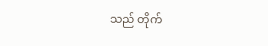သည် တိုက်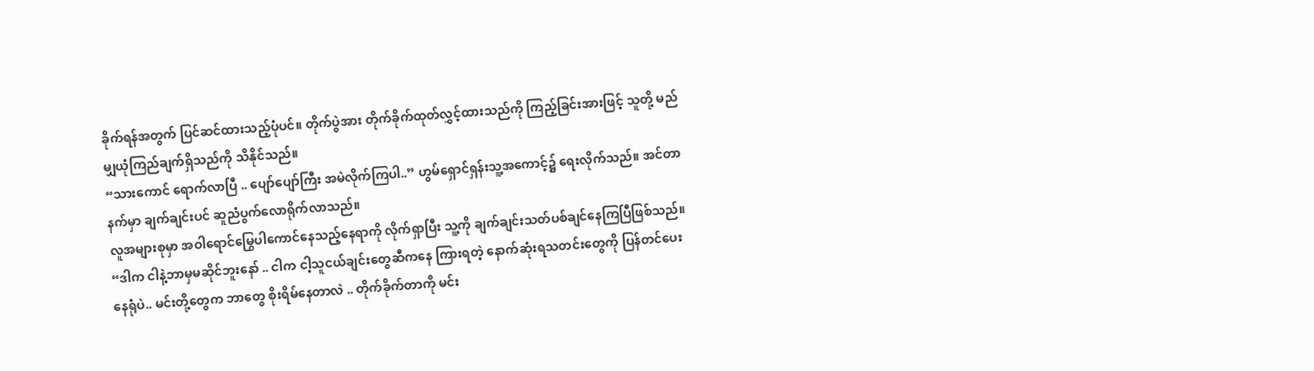ခိုက်ရန်အတွက် ပြင်ဆင်ထားသည့်ပုံပင်။ တိုက်ပွဲအား တိုက်ခိုက်ထုတ်လွှင့်ထားသည်ကို ကြည့်ခြင်းအားဖြင့် သူတို့ မည်မျှယုံကြည်ချက်ရှိသည်ကို သိနိုင်သည်။
“သားကောင် ရောက်လာပြီ .. ပျော်ပျော်ကြီး အမဲလိုက်ကြပါ..” ဟွမ်ရှောင်ရှန်းသူ့အကောင့်၌ ရေးလိုက်သည်။ အင်တာနက်မှာ ချက်ချင်းပင် ဆူညံပွက်လောရိုက်လာသည်။
လူအများစုမှာ အဝါရောင်မြွေပါကောင်နေသည့်နေရာကို လိုက်ရှာပြီး သူ့ကို ချက်ချင်းသတ်ပစ်ချင်နေကြပြီဖြစ်သည်။
“ဒါက ငါနဲ့ဘာမှမဆိုင်ဘူးနော် .. ငါက ငါ့သူငယ်ချင်းတွေဆီကနေ ကြားရတဲ့ နောက်ဆုံးရသတင်းတွေကို ပြန်တင်ပေးနေရုံပဲ.. မင်းတို့တွေက ဘာတွေ စိုးရိမ်နေတာလဲ .. တိုက်ခိုက်တာကို မင်း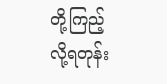တို့ကြည့်လို့ရတုန်း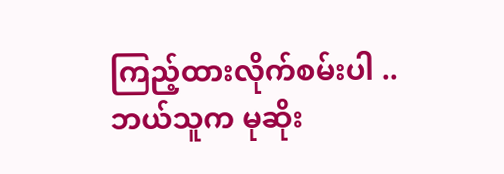ကြည့်ထားလိုက်စမ်းပါ .. ဘယ်သူက မုဆိုး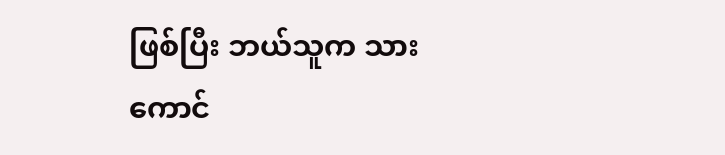ဖြစ်ပြီး ဘယ်သူက သားကောင်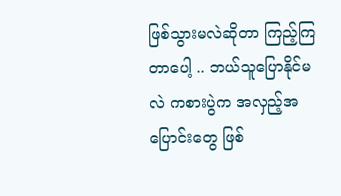ဖြစ်သွားမလဲဆိုတာ ကြည့်ကြတာပေါ့ .. ဘယ်သူပြောနိုင်မလဲ ကစားပွဲက အလှည့်အပြောင်းတွေ ဖြစ်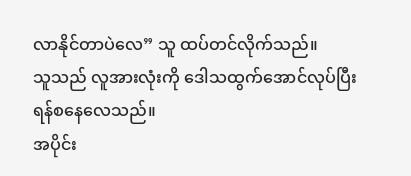လာနိုင်တာပဲလေ” သူ ထပ်တင်လိုက်သည်။
သူသည် လူအားလုံးကို ဒေါသထွက်အောင်လုပ်ပြီး ရန်စနေလေသည်။
အပိုင်း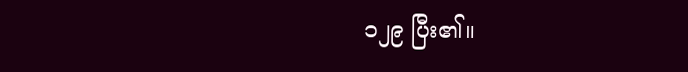၁၂၉ ပြီး၏။